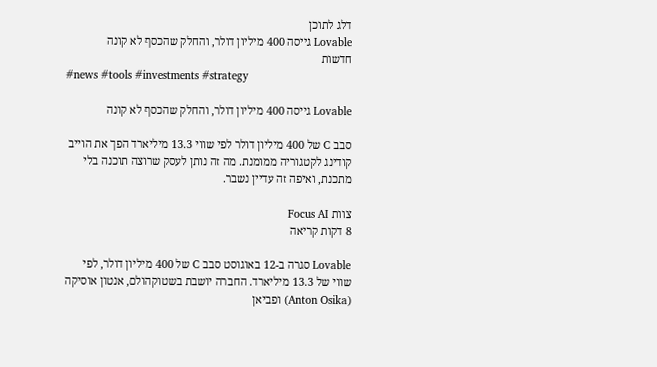דלג לתוכן
Lovable גייסה 400 מיליון דולר, והחלק שהכסף לא קונה
חדשות
#news #tools #investments #strategy

Lovable גייסה 400 מיליון דולר, והחלק שהכסף לא קונה

סבב C של 400 מיליון דולר לפי שווי 13.3 מיליארד הפך את הוייב קודינג לקטגוריה ממומנת. מה זה נותן לעסק שרוצה תוכנה בלי מתכנת, ואיפה זה עדיין נשבר.

צוות Focus AI
8 דקות קריאה

Lovable סגרה ב-12 באוגוסט סבב C של 400 מיליון דולר, לפי שווי של 13.3 מיליארד. החברה יושבת בשטוקהולם, אנטון אוסיקה (Anton Osika) ופביאן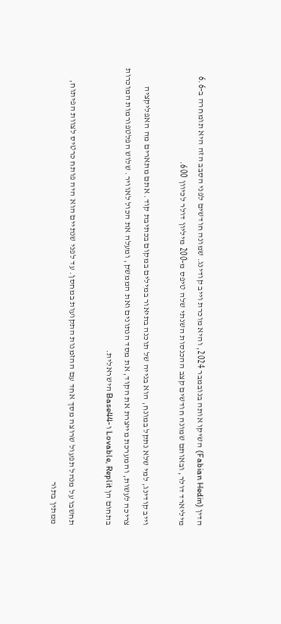הדין (Fabian Hedin) השיקו אותה בנובמבר 2024, והיא מוכרת וייב קודינג. שמונה חודשים לפני הסבב הזה היא תומחרה ב-6.6 מיליארד דולר, ובאותם שמונה חודשים קצב ההכנסות השנתי שלה טיפס מ-200 מיליון דולר לכיוון 600.

וייב קודינג, למי שלא נתקל במונח, הוא בנייה של תוכנה בתיאור במילים במקום בכתיבת קוד. אתם מתארים מה האפליקציה צריכה לעשות, והמערכת מייצרת את הקוד, את מסד הנתונים ואת הממשק, ומעלה את הכול לאוויר. שלוש הפלטפורמות המוכרות בתחום הן Lovable, Replit ו-Base44 הישראלית.

תחשבו על מנהל תפעול שרוצה מסך אחד עם ההזמנות התקועות במחסן. עד לפני שנתיים הוא היה פותח כרטיס לצוות הפיתוח, ממתין בתור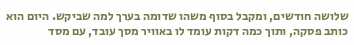שלושה חודשים, ומקבל בסוף משהו שדומה בערך למה שביקש. היום הוא כותב פסקה, ותוך כמה דקות עומד לו באוויר מסך עובד, עם מסד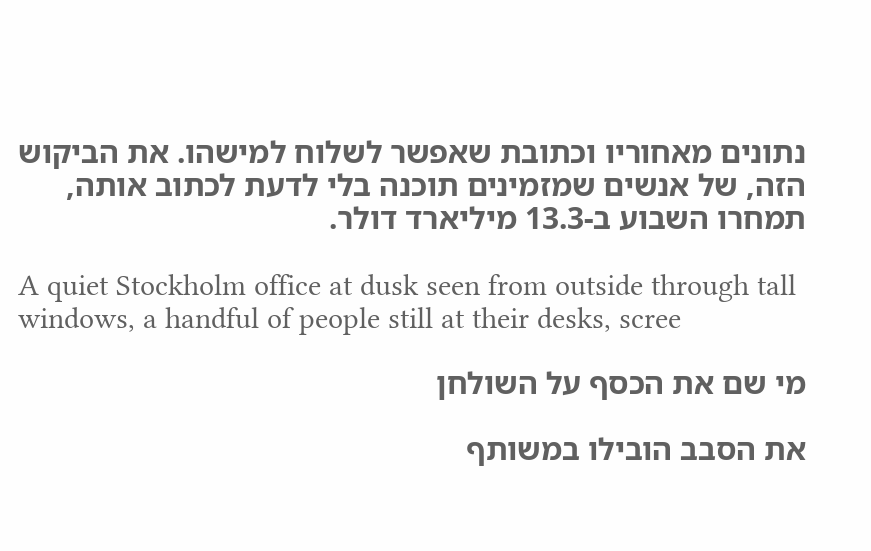נתונים מאחוריו וכתובת שאפשר לשלוח למישהו. את הביקוש הזה, של אנשים שמזמינים תוכנה בלי לדעת לכתוב אותה, תמחרו השבוע ב-13.3 מיליארד דולר.

A quiet Stockholm office at dusk seen from outside through tall windows, a handful of people still at their desks, scree

מי שם את הכסף על השולחן

את הסבב הובילו במשותף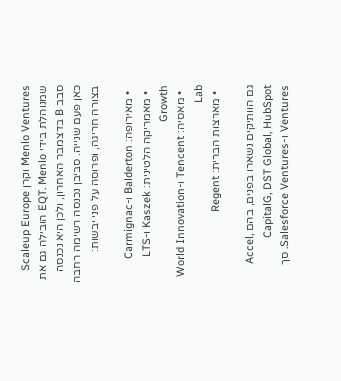Menlo Ventures וקרן Scaleup Europe שמנוהלת בידי EQT. Menlo הובילה גם את סבב B בדצמבר האחרון, ולכן היא נכנסה כאן פעם שנייה. סביבן נכנסה רשימה רחבה בצורה חריגה, ופרוסה על פני יבשות:

  • מאירופה: Balderton ו-Carmignac
  • מאמריקה הלטינית: Kaszek ו-LTS Growth
  • מאסיה: Tencent ו-World Innovation Lab
  • מארצות הברית: Regent

גם הוותיקים נשארו בפנים, בהם Accel, CapitalG, DST Global, HubSpot Ventures ו-Salesforce Ventures. סך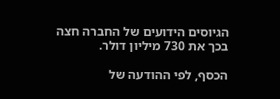הגיוסים הידועים של החברה חצה בכך את 730 מיליון דולר.

הכסף, לפי ההודעה של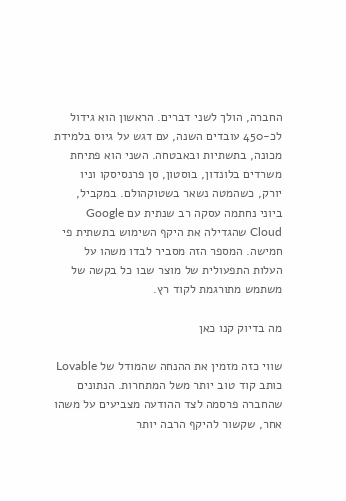החברה, הולך לשני דברים. הראשון הוא גידול לכ-450 עובדים השנה, עם דגש על גיוס בלמידת מכונה, בתשתיות ובאבטחה. השני הוא פתיחת משרדים בלונדון, בוסטון, סן פרנסיסקו וניו יורק, כשהמטה נשאר בשטוקהולם. במקביל, ביוני נחתמה עסקה רב שנתית עם Google Cloud שהגדילה את היקף השימוש בתשתית פי חמישה. המספר הזה מסביר לבדו משהו על העלות התפעולית של מוצר שבו כל בקשה של משתמש מתורגמת לקוד רץ.

מה בדיוק קנו כאן

שווי כזה מזמין את ההנחה שהמודל של Lovable כותב קוד טוב יותר משל המתחרות. הנתונים שהחברה פרסמה לצד ההודעה מצביעים על משהו אחר, שקשור להיקף הרבה יותר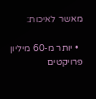מאשר לאיכות:

  • יותר מ-60 מיליון פרויקטים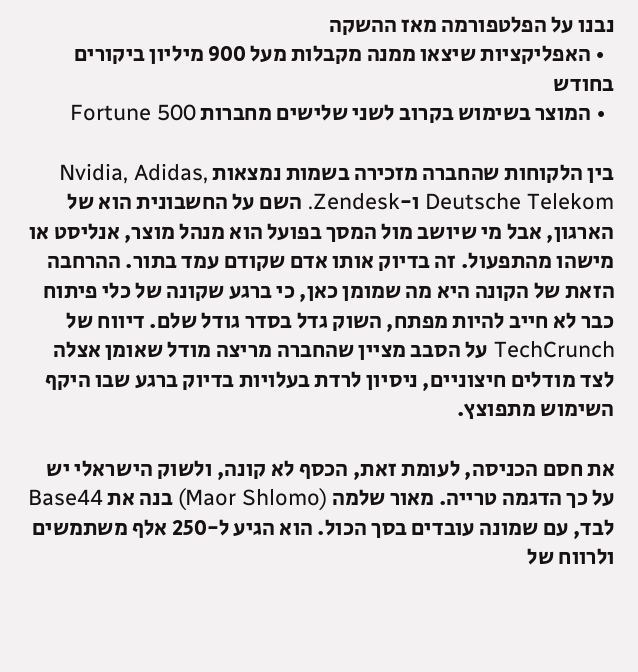נבנו על הפלטפורמה מאז ההשקה
  • האפליקציות שיצאו ממנה מקבלות מעל 900 מיליון ביקורים בחודש
  • המוצר בשימוש בקרוב לשני שלישים מחברות Fortune 500

בין הלקוחות שהחברה מזכירה בשמות נמצאות Nvidia, Adidas, Deutsche Telekom ו-Zendesk. השם על החשבונית הוא של הארגון, אבל מי שיושב מול המסך בפועל הוא מנהל מוצר, אנליסט או מישהו מהתפעול. זה בדיוק אותו אדם שקודם עמד בתור. ההרחבה הזאת של הקונה היא מה שמומן כאן, כי ברגע שקונה של כלי פיתוח כבר לא חייב להיות מפתח, השוק גדל בסדר גודל שלם. דיווח של TechCrunch על הסבב מציין שהחברה מריצה מודל שאומן אצלה לצד מודלים חיצוניים, ניסיון לרדת בעלויות בדיוק ברגע שבו היקף השימוש מתפוצץ.

את חסם הכניסה, לעומת זאת, הכסף לא קונה, ולשוק הישראלי יש על כך הדגמה טרייה. מאור שלמה (Maor Shlomo) בנה את Base44 לבד, עם שמונה עובדים בסך הכול. הוא הגיע ל-250 אלף משתמשים ולרווח של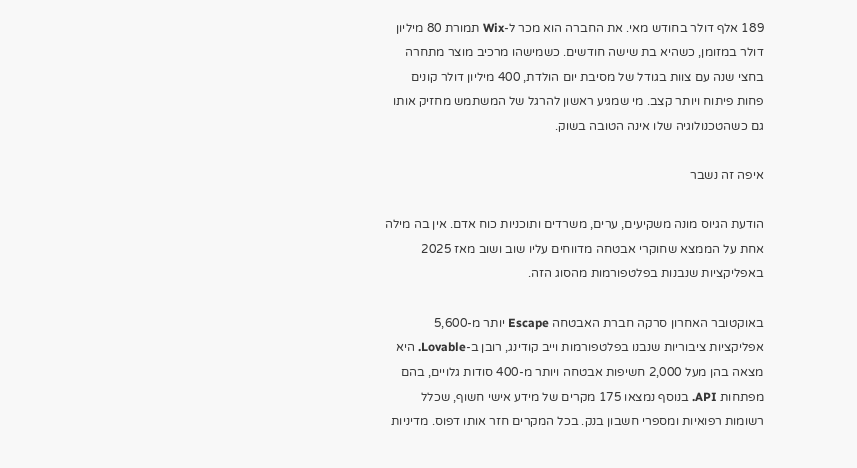189 אלף דולר בחודש מאי. את החברה הוא מכר ל-Wix תמורת 80 מיליון דולר במזומן, כשהיא בת שישה חודשים. כשמישהו מרכיב מוצר מתחרה בחצי שנה עם צוות בגודל של מסיבת יום הולדת, 400 מיליון דולר קונים פחות פיתוח ויותר קצב. מי שמגיע ראשון להרגל של המשתמש מחזיק אותו גם כשהטכנולוגיה שלו אינה הטובה בשוק.

איפה זה נשבר

הודעת הגיוס מונה משקיעים, ערים, משרדים ותוכניות כוח אדם. אין בה מילה אחת על הממצא שחוקרי אבטחה מדווחים עליו שוב ושוב מאז 2025 באפליקציות שנבנות בפלטפורמות מהסוג הזה.

באוקטובר האחרון סרקה חברת האבטחה Escape יותר מ-5,600 אפליקציות ציבוריות שנבנו בפלטפורמות וייב קודינג, רובן ב-Lovable. היא מצאה בהן מעל 2,000 חשיפות אבטחה ויותר מ-400 סודות גלויים, בהם מפתחות API. בנוסף נמצאו 175 מקרים של מידע אישי חשוף, שכלל רשומות רפואיות ומספרי חשבון בנק. בכל המקרים חזר אותו דפוס. מדיניות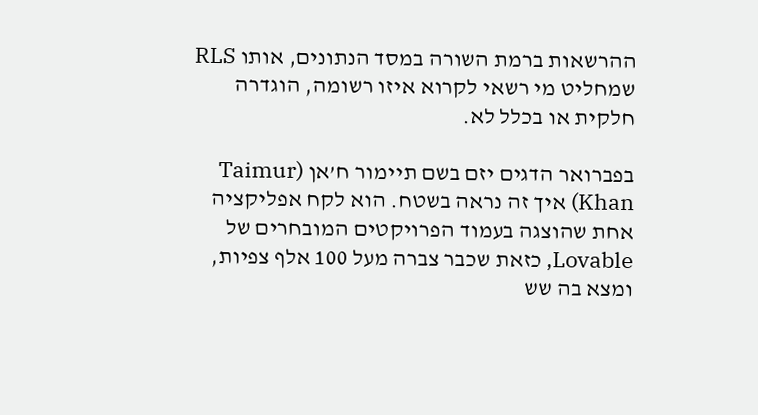ההרשאות ברמת השורה במסד הנתונים, אותו RLS שמחליט מי רשאי לקרוא איזו רשומה, הוגדרה חלקית או בכלל לא.

בפברואר הדגים יזם בשם תיימור ח’אן (Taimur Khan) איך זה נראה בשטח. הוא לקח אפליקציה אחת שהוצגה בעמוד הפרויקטים המובחרים של Lovable, כזאת שכבר צברה מעל 100 אלף צפיות, ומצא בה שש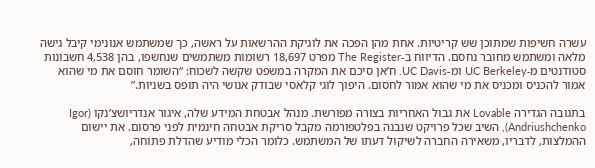עשרה חשיפות שמתוכן שש קריטיות. אחת מהן הפכה את לוגיקת ההרשאות על ראשה, כך שמשתמש אנונימי קיבל גישה מלאה ומשתמש מחובר נחסם. הדיווח ב-The Register מפרט 18,697 רשומות משתמשים שנחשפו, בהן 4,538 חשבונות סטודנטים מ-UC Berkeley ומ-UC Davis. ח’אן סיכם את המקרה במשפט שקשה לשכוח: “השומר חוסם את מי שהוא אמור להכניס ומכניס את מי שהוא אמור לחסום. היפוך לוגי קלאסי שבודק אנושי היה תופס בשניות.”

בתגובה הגדירה Lovable את גבול האחריות בצורה מפורשת. מנהל אבטחת המידע שלה, איגור אנדריושצ’נקו (Igor Andriushchenko), השיב שכל פרויקט שנבנה בפלטפורמה מקבל סריקת אבטחה חינמית לפני פרסום. את יישום ההמלצות, לדבריו, משאירה החברה לשיקול דעתו של המשתמש. כלומר הכלי מודיע שהדלת פתוחה,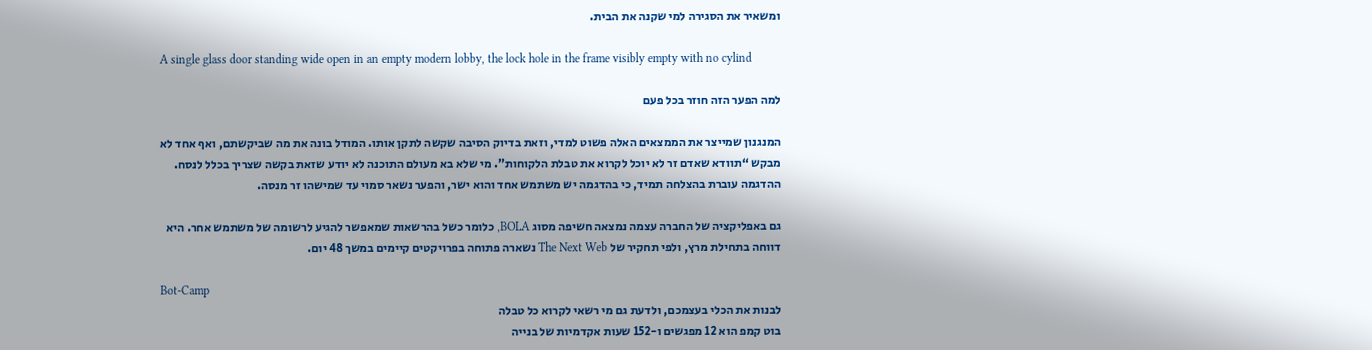ומשאיר את הסגירה למי שקנה את הבית.

A single glass door standing wide open in an empty modern lobby, the lock hole in the frame visibly empty with no cylind

למה הפער הזה חוזר בכל פעם

המנגנון שמייצר את הממצאים האלה פשוט למדי, וזאת בדיוק הסיבה שקשה לתקן אותו. המודל בונה את מה שביקשתם, ואף אחד לא מבקש “תוודא שאדם זר לא יוכל לקרוא את טבלת הלקוחות”. מי שלא בא מעולם התוכנה לא יודע שזאת בקשה שצריך בכלל לנסח. ההדגמה עוברת בהצלחה תמיד, כי בהדגמה יש משתמש אחד והוא ישר, והפער נשאר סמוי עד שמישהו זר מנסה.

גם באפליקציה של החברה עצמה נמצאה חשיפה מסוג BOLA, כלומר כשל בהרשאות שמאפשר להגיע לרשומה של משתמש אחר. היא דווחה בתחילת מרץ, ולפי תחקיר של The Next Web נשארה פתוחה בפרויקטים קיימים במשך 48 יום.

Bot-Camp
לבנות את הכלי בעצמכם, ולדעת גם מי רשאי לקרוא כל טבלה
בוט קמפ הוא 12 מפגשים ו-152 שעות אקדמיות של בנייה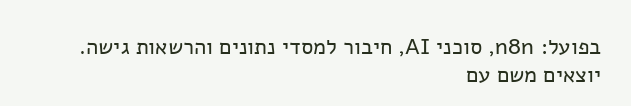בפועל: n8n, סוכני AI, חיבור למסדי נתונים והרשאות גישה. יוצאים משם עם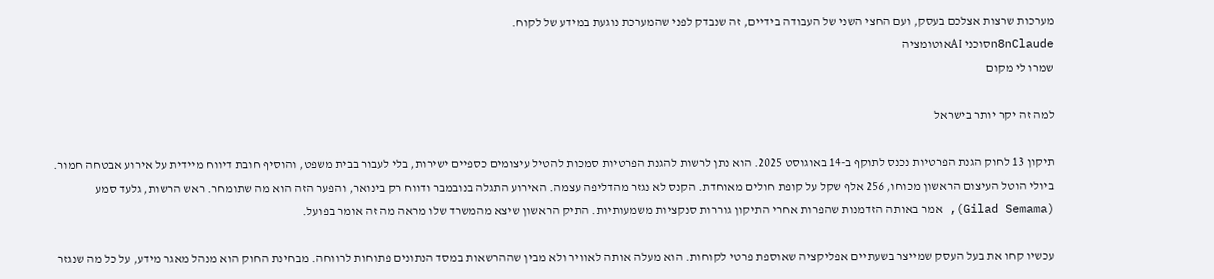מערכות שרצות אצלכם בעסק, ועם החצי השני של העבודה בידיים, זה שנבדק לפני שהמערכת נוגעת במידע של לקוח.
n8nClaudeסוכני AIאוטומציה
שמרו לי מקום

למה זה יקר יותר בישראל

תיקון 13 לחוק הגנת הפרטיות נכנס לתוקף ב-14 באוגוסט 2025. הוא נתן לרשות להגנת הפרטיות סמכות להטיל עיצומים כספיים ישירות, בלי לעבור בבית משפט, והוסיף חובת דיווח מיידית על אירוע אבטחה חמור. ביולי הוטל העיצום הראשון מכוחו, 256 אלף שקל על קופת חולים מאוחדת. הקנס לא נגזר מהדליפה עצמה. האירוע התגלה בנובמבר ודווח רק בינואר, והפער הזה הוא מה שתומחר. ראש הרשות, גלעד סמע (Gilad Semama), אמר באותה הזדמנות שהפרות אחרי התיקון גוררות סנקציות משמעותיות. התיק הראשון שיצא מהמשרד שלו מראה מה זה אומר בפועל.

עכשיו קחו את בעל העסק שמייצר בשעתיים אפליקציה שאוספת פרטי לקוחות. הוא מעלה אותה לאוויר ולא מבין שההרשאות במסד הנתונים פתוחות לרווחה. מבחינת החוק הוא מנהל מאגר מידע, על כל מה שנגזר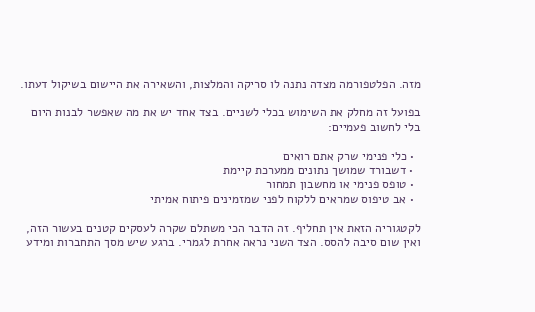מזה. הפלטפורמה מצדה נתנה לו סריקה והמלצות, והשאירה את היישום בשיקול דעתו.

בפועל זה מחלק את השימוש בכלי לשניים. בצד אחד יש את מה שאפשר לבנות היום בלי לחשוב פעמיים:

  • כלי פנימי שרק אתם רואים
  • דשבורד שמושך נתונים ממערכת קיימת
  • טופס פנימי או מחשבון תמחור
  • אב טיפוס שמראים ללקוח לפני שמזמינים פיתוח אמיתי

לקטגוריה הזאת אין תחליף. זה הדבר הכי משתלם שקרה לעסקים קטנים בעשור הזה, ואין שום סיבה להסס. הצד השני נראה אחרת לגמרי. ברגע שיש מסך התחברות ומידע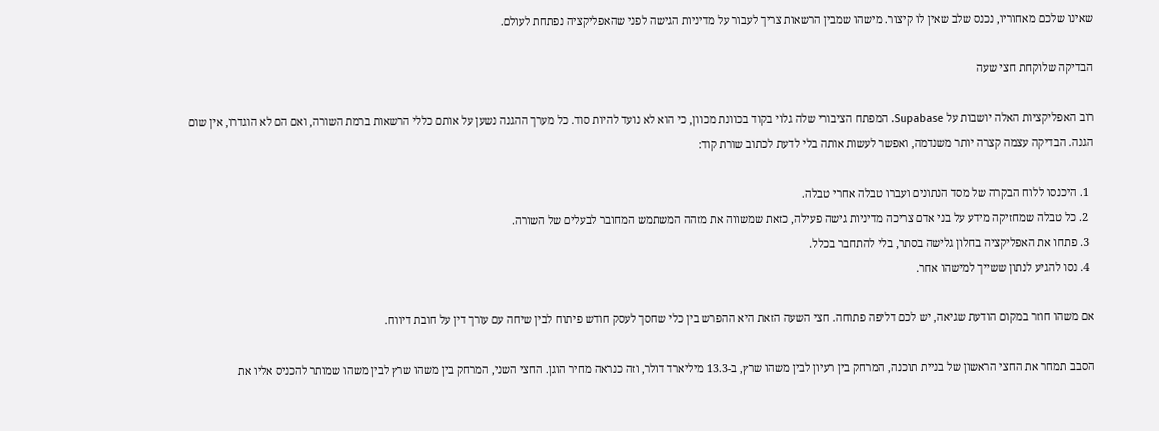שאינו שלכם מאחוריו, נכנס שלב שאין לו קיצור. מישהו שמבין הרשאות צריך לעבור על מדיניות הגישה לפני שהאפליקציה נפתחת לעולם.

הבדיקה שלוקחת חצי שעה

רוב האפליקציות האלה יושבות על Supabase. המפתח הציבורי שלה גלוי בקוד בכוונת מכוון, כי הוא לא נועד להיות סוד. כל מערך ההגנה נשען על אותם כללי הרשאות ברמת השורה, ואם הם לא הוגדרו, אין שום הגנה. הבדיקה עצמה קצרה יותר משנדמה, ואפשר לעשות אותה בלי לדעת לכתוב שורת קוד:

  1. היכנסו ללוח הבקרה של מסד הנתונים ועברו טבלה אחרי טבלה.
  2. כל טבלה שמחזיקה מידע על בני אדם צריכה מדיניות גישה פעילה, כזאת שמשווה את מזהה המשתמש המחובר לבעלים של השורה.
  3. פתחו את האפליקציה בחלון גלישה בסתר, בלי להתחבר בכלל.
  4. נסו להגיע לנתון ששייך למישהו אחר.

אם משהו חוזר במקום הודעת שגיאה, יש לכם דליפה פתוחה. חצי השעה הזאת היא ההפרש בין כלי שחסך לעסק חודש פיתוח לבין שיחה עם עורך דין על חובת דיווח.

הסבב תמחר את החצי הראשון של בניית תוכנה, המרחק בין רעיון לבין משהו שרץ, ב-13.3 מיליארד דולר, וזה כנראה מחיר הוגן. החצי השני, המרחק בין משהו שרץ לבין משהו שמותר להכניס אליו את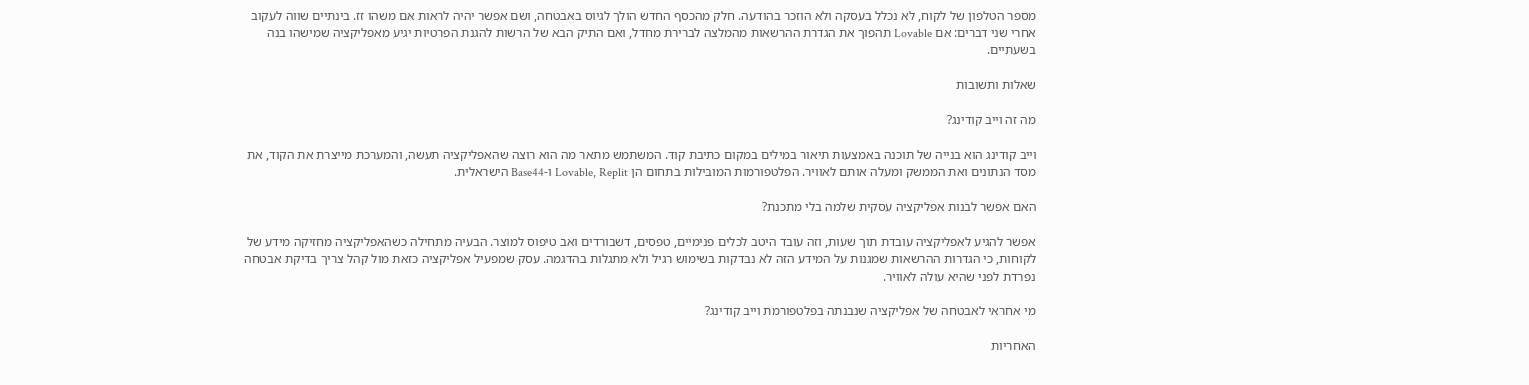מספר הטלפון של לקוח, לא נכלל בעסקה ולא הוזכר בהודעה. חלק מהכסף החדש הולך לגיוס באבטחה, ושם אפשר יהיה לראות אם משהו זז. בינתיים שווה לעקוב אחרי שני דברים: אם Lovable תהפוך את הגדרת ההרשאות מהמלצה לברירת מחדל, ואם התיק הבא של הרשות להגנת הפרטיות יגיע מאפליקציה שמישהו בנה בשעתיים.

שאלות ותשובות

מה זה וייב קודינג?

וייב קודינג הוא בנייה של תוכנה באמצעות תיאור במילים במקום כתיבת קוד. המשתמש מתאר מה הוא רוצה שהאפליקציה תעשה, והמערכת מייצרת את הקוד, את מסד הנתונים ואת הממשק ומעלה אותם לאוויר. הפלטפורמות המובילות בתחום הן Lovable, Replit ו-Base44 הישראלית.

האם אפשר לבנות אפליקציה עסקית שלמה בלי מתכנת?

אפשר להגיע לאפליקציה עובדת תוך שעות, וזה עובד היטב לכלים פנימיים, טפסים, דשבורדים ואב טיפוס למוצר. הבעיה מתחילה כשהאפליקציה מחזיקה מידע של לקוחות, כי הגדרות ההרשאות שמגנות על המידע הזה לא נבדקות בשימוש רגיל ולא מתגלות בהדגמה. עסק שמפעיל אפליקציה כזאת מול קהל צריך בדיקת אבטחה נפרדת לפני שהיא עולה לאוויר.

מי אחראי לאבטחה של אפליקציה שנבנתה בפלטפורמת וייב קודינג?

האחריות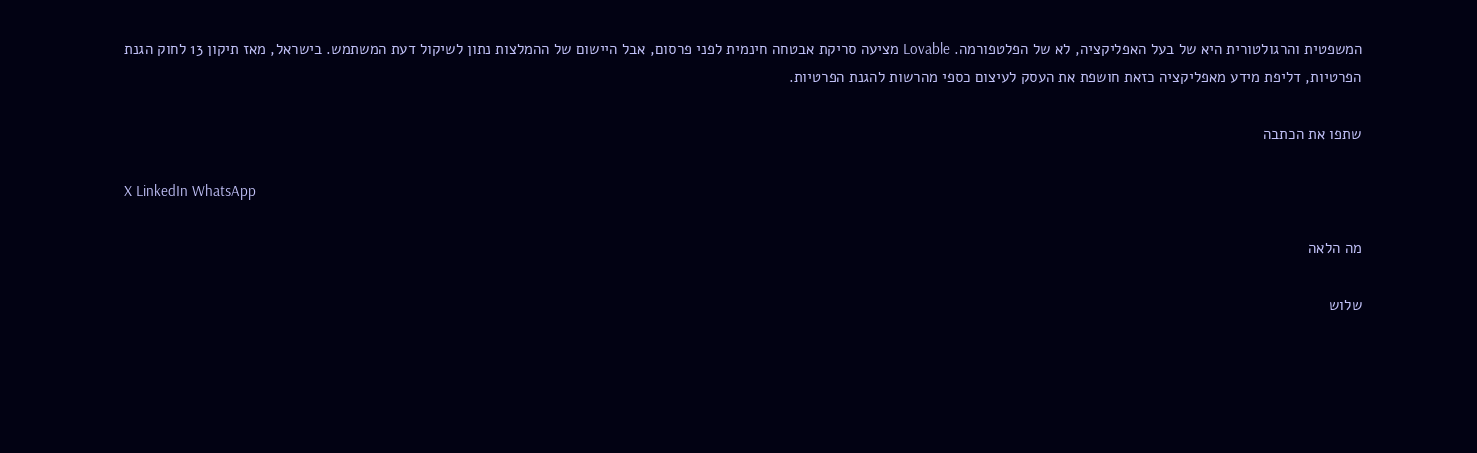המשפטית והרגולטורית היא של בעל האפליקציה, לא של הפלטפורמה. Lovable מציעה סריקת אבטחה חינמית לפני פרסום, אבל היישום של ההמלצות נתון לשיקול דעת המשתמש. בישראל, מאז תיקון 13 לחוק הגנת הפרטיות, דליפת מידע מאפליקציה כזאת חושפת את העסק לעיצום כספי מהרשות להגנת הפרטיות.

שתפו את הכתבה

X LinkedIn WhatsApp

מה הלאה

שלוש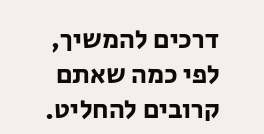דרכים להמשיך, לפי כמה שאתם קרובים להחליט.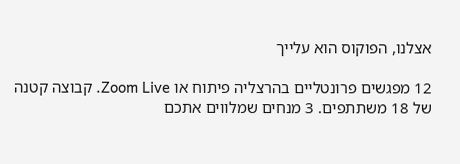אצלנו, הפוקוס הוא עלייך

12 מפגשים פרונטליים בהרצליה פיתוח או Zoom Live. קבוצה קטנה של 18 משתתפים. 3 מנחים שמלווים אתכם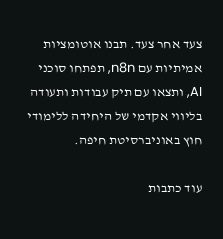צעד אחר צעד. תבנו אוטומציות אמיתיות עם n8n, תפתחו סוכני AI, ותצאו עם תיק עבודות ותעודה בליווי אקדמי של היחידה ללימודי חוץ באוניברסיטת חיפה.

עוד כתבות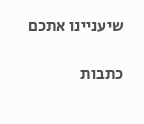שיעניינו אתכם

כתבות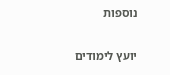נוספות

יועץ לימודים